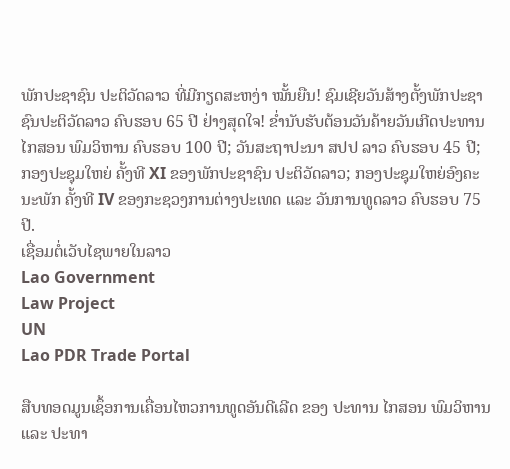ພັກປະຊາຊົນ ປະຕິວັດລາວ ທີ່ມີກຽດສະຫງ່າ ໝັ້ນຍືນ! ຊົມເຊີຍວັນສ້າງຕັ້ງພັກປະຊາຊົນປະຕິວັດລາວ ຄົບຮອບ 65 ປີ ຢ່າງສຸດໃຈ! ຂໍ່ານັບຮັບຕ້ອນວັນຄ້າຍວັນເກີດປະທານ ໄກສອນ ພົມວິຫານ ຄົບຮອບ 100 ປີ; ວັນສະຖາປະນາ ສປປ ລາວ ຄົບຮອບ 45 ປີ; ກອງປະຊຸມໃຫຍ່ ຄັ້ງທີ XI ຂອງພັກປະຊາຊົນ ປະຕິວັດລາວ; ກອງປະຊຸມໃຫຍ່ອົງຄະນະພັກ ຄັ້ງທີ IV ຂອງກະຊວງການຕ່າງປະເທດ ແລະ ວັນການທູດລາວ ຄົບຮອບ 75 ປີ.
ເຊື່ອມຕໍ່ເວັບໄຊພາຍໃນລາວ
Lao Government
Law Project
UN
Lao PDR Trade Portal

ສືບທອດມູນເຊຶ້ອການເຄື່ອນໄຫວການທູດອັນດີເລີດ ຂອງ ປະທານ ໄກສອນ ພົມວິຫານ ແລະ ປະທາ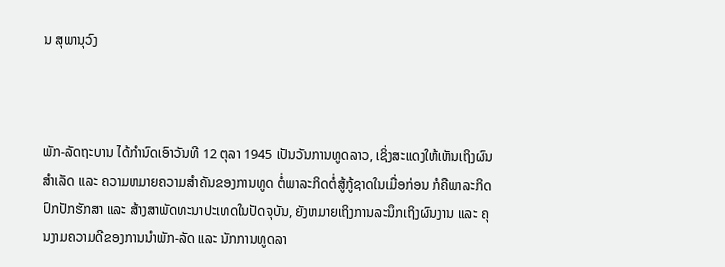ນ ສຸພານຸວົງ



ພັກ-ລັດຖະບານ ໄດ້ກໍານົດເອົາວັນທີ 12 ຕຸລາ 1945 ເປັນວັນການທູດລາວ, ເຊິ່ງສະແດງໃຫ້ເຫັນເຖິງຜົນ ສຳເລັດ ແລະ ຄວາມຫມາຍຄວາມສຳຄັນຂອງການທູດ ຕໍ່ພາລະກິດຕໍ່ສູ້ກູ້ຊາດໃນເມື່ອກ່ອນ ກໍຄືພາລະກິດປົກປັກຮັກສາ ແລະ ສ້າງສາພັດທະນາປະເທດໃນປັດຈຸບັນ, ຍັງຫມາຍເຖິງການລະນຶກເຖິງຜົນງານ ແລະ ຄຸນງາມຄວາມດີຂອງການນຳພັກ-ລັດ ແລະ ນັກການທູດລາ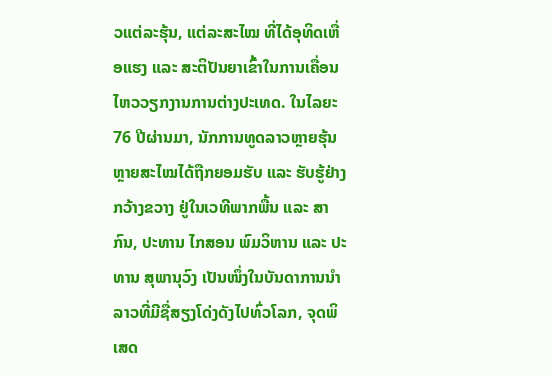ວແຕ່ລະຮຸ້ນ, ແຕ່ລະສະໄໝ ທີ່ໄດ້ອຸທິດເຫື່ອແຮງ ແລະ ສະຕິປັນຍາເຂົ້າໃນການເຄື່ອນໄຫວວຽກງານການຕ່າງປະເທດ. ໃນໄລຍະ 76 ປີຜ່ານມາ, ນັກການທູດລາວຫຼາຍຮຸ້ນຫຼາຍສະໄໝໄດ້ຖືກຍອມຮັບ ແລະ ຮັບຮູ້ຢ່າງກວ້າງຂວາງ ຢູ່ໃນເວທີພາກພື້ນ ແລະ ສາກົນ, ປະທານ ໄກສອນ ພົມວິຫານ ແລະ ປະທານ ສຸພານຸວົງ ເປັນໜຶ່ງໃນບັນດາການນຳລາວທີ່ມີຊື່ສຽງໂດ່ງດັງໄປທົ່ວໂລກ, ຈຸດພິເສດ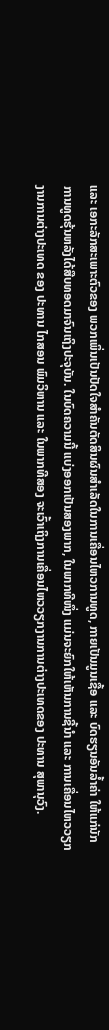ແລະ ເອກະລັກສະເພາະຕົວຂອງ ພວກເພິ່ນເປັນປັດໃຈສໍາຄັນຕັດສິນຜົນສຳເລັດໃນການເຄື່ອນໄຫວການທູດ, ກາຍເປັນມູນເຊື້ອ ແລະ ບົດຮຽນອັນລໍ້າຄ່າ ໃຫ້ແກ່ນັກການທູດຮຸ້ນຫລັງໄດ້ສືບທອດມາຈົນເຖິງປະຈຸບັນ. ໃນບົດຄວາມນີ້ ແບ່ງອອກເປັນສອງພາກ, ໃນພາກທີໜຶ່ງ ແມ່ນຈະຍົກໃຫ້ເຫັນການຊີ້ນຳ ແລະ ການເຄື່ອນໄຫວວຽກງານການຕ່າງປະເທດ ຂອງ ປະທານ ໄກສອນ ພົມວິຫານ ແລະ ໃນພາກທີສອງ ຈະເວົ້າເຖິງການເຄື່ອນໄຫວວຽກງານການຕ່າງປະເທດຂອງ ປະທານ ສຸພານຸວົງ.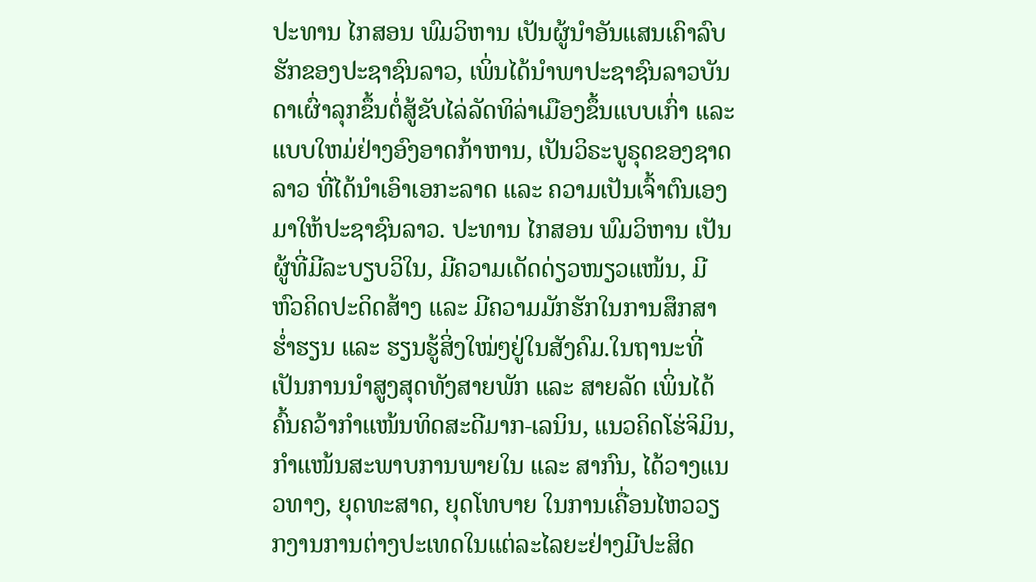ປະທານ ໄກສອນ ພົມວິຫານ ເປັນຜູ້ນໍາອັນແສນເຄົາລົບຮັກຂອງປະຊາຊົນລາວ, ເພິ່ນໄດ້ນໍາພາປະຊາຊົນລາວບັນດາເຜົ່າລຸກຂຶ້ນຕໍ່ສູ້ຂັບໄລ່ລັດທິລ່າເມືອງຂຶ້ນແບບເກົ່າ ແລະ ແບບໃຫມ່ຢ່າງອົງອາດກ້າຫານ, ເປັນວິຣະບູຣຸດຂອງຊາດລາວ ທີ່ໄດ້ນຳເອົາເອກະລາດ ແລະ ຄວາມເປັນເຈົ້າຕົນເອງມາໃຫ້ປະຊາຊົນລາວ. ປະທານ ໄກສອນ ພົມວິຫານ ເປັນຜູ້ທີ່ມີລະບຽບວິໃນ, ມີຄວາມເດັດດ່ຽວໜຽວແໜ້ນ, ມີຫົວຄິດປະດິດສ້າງ ແລະ ມີຄວາມມັກຮັກໃນການສຶກສາຮໍ່າຮຽນ ແລະ ຮຽນຮູ້ສິ່ງໃໝ່ໆຢູ່ໃນສັງຄົມ.ໃນຖານະທີ່ເປັນການນຳສູງສຸດທັງສາຍພັກ ແລະ ສາຍລັດ ເພິ່ນໄດ້ຄົ້ນຄວ້າກໍາແໜ້ນທິດສະດີມາກ-ເລນິນ, ແນວຄິດໂຮ່ຈິມິນ, ກຳແໜ້ນສະພາບການພາຍໃນ ແລະ ສາກົນ, ໄດ້ວາງແນວທາງ, ຍຸດທະສາດ, ຍຸດໂທບາຍ ໃນການເຄື່ອນໄຫວວຽກງານການຕ່າງປະເທດໃນແຕ່ລະໄລຍະຢ່າງມີປະສິດ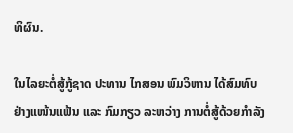ທິຜົນ.

ໃນໄລຍະຕໍ່ສູ້ກູ້ຊາດ ປະທານ ໄກສອນ ພົມວິຫານ ໄດ້ສົມທົບຢ່າງແໜ້ນແຟ້ນ ແລະ ກົມກຽວ ລະຫວ່າງ ການຕໍ່ສູ້ດ້ວຍກຳລັງ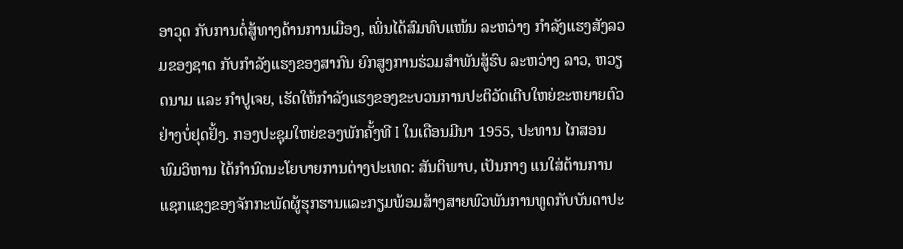ອາວຸດ ກັບການຕໍ່ສູ້ທາງດ້ານການເມືອງ, ເພິ່ນໄດ້ສົມທົບແໜ້ນ ລະຫວ່າງ ກຳລັງແຮງສັງລວມຂອງຊາດ ກັບກຳລັງແຮງຂອງສາກົນ ຍົກສູງການຮ່ວມສຳພັນສູ້ຮົບ ລະຫວ່າງ ລາວ, ຫວຽດນາມ ແລະ ກຳປູເຈຍ, ເຮັດໃຫ້ກໍາລັງແຮງຂອງຂະບວນການປະຕິວັດເຕີບໃຫຍ່ຂະຫຍາຍຕົວຢ່າງບໍ່ຢຸດຢັ້ງ. ກອງປະຊຸມໃຫຍ່ຂອງພັກຄັ້ງທີ I ໃນເດືອນມີນາ 1955, ປະທານ ໄກສອນ ພົມວິຫານ ໄດ້ກໍານົດນະໂຍບາຍການຕ່າງປະເທດ: ສັນຕິພາບ, ເປັນກາງ ແນໃສ່ຕ້ານການແຊກແຊງຂອງຈັກກະພັດຜູ້ຮຸກຮານແລະກຽມພ້ອມສ້າງສາຍພົວພັນການທູດກັບບັນດາປະ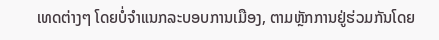ເທດຕ່າງໆ ໂດຍບໍ່ຈຳແນກລະບອບການເມືອງ, ຕາມຫຼັກການຢູ່ຮ່ວມກັນໂດຍ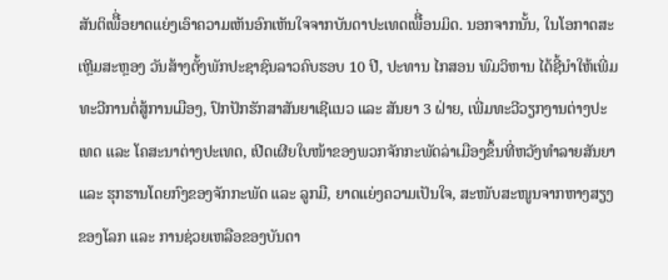ສັນຕິເພືີ່ອຍາດແຍ່ງເອົາຄວາມເຫັນອົກເຫັນໃຈຈາກບັນດາປະເທດເພືີ່ອນມິດ. ນອກຈາກນັ້ນ, ໃນໂອກາດສະເຫຼີມສະຫຼອງ ວັນສ້າງຕັ້ງພັກປະຊາຊົນລາວຄົບຮອບ 10 ປີ, ປະທານ ໄກສອນ ພົມວິຫານ ໄດ້ຊີ້ນຳໃຫ້ເພີ່ມທະວີການຕໍ່ສູ້ການເມືອງ, ປົກປັກຮັກສາສັນຍາເຊີແນວ ແລະ ສັນຍາ 3 ຝ່າຍ, ເພີ່ມທະວີວຽກງານຕ່າງປະເທດ ແລະ ໂຄສະນາຕ່າງປະເທດ, ເປີດເຜີຍໃບໜ້າຂອງພວກຈັກກະພັດລ່າເມືອງຂຶ້ນທີ່ຫວັງທໍາລາຍສັນຍາ ແລະ ຮຸກຮານໂດຍກົງຂອງຈັກກະພັດ ແລະ ລູກມື, ຍາດແຍ່ງຄວາມເປັນໃຈ, ສະໜັບສະໜູນຈາກຫາງສຽງຂອງໂລກ ແລະ ການຊ່ວຍເຫລືອຂອງບັນດາ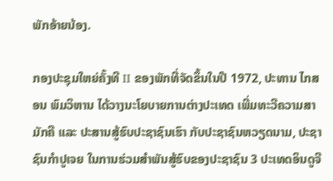ພັກອ້າຍນ້ອງ.

ກອງປະຊຸມໃຫຍ່ຄັ້ງທີ II ຂອງພັກທີ່ຈັດຂຶ້ນໃນປີ 1972, ປະທານ ໄກສອນ ພົມວິຫານ ໄດ້ວາງນະໂຍບາຍການຕ່າງປະເທດ ເພີ່ມທະວີຄວາມສາມັກຄີ ແລະ ປະສານສູ້ຮົບປະຊາຊົນເຮົາ ກັບປະຊາຊົນຫວຽດນາມ, ປະຊາຊົນກຳປູເຈຍ ໃນການຮ່ວມສຳພັນສູ້ຮົບຂອງປະຊາຊົນ 3 ປະເທດອິນດູຈີ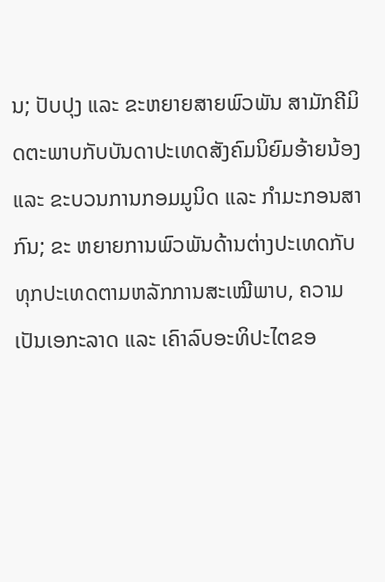ນ; ປັບປຸງ ແລະ ຂະຫຍາຍສາຍພົວພັນ ສາມັກຄີມິດຕະພາບກັບບັນດາປະເທດສັງຄົມນິຍົມອ້າຍນ້ອງ ແລະ ຂະບວນການກອມມູນິດ ແລະ ກຳມະກອນສາກົນ; ຂະ ຫຍາຍການພົວພັນດ້ານຕ່າງປະເທດກັບທຸກປະເທດຕາມຫລັກການສະເໝີພາບ, ຄວາມເປັນເອກະລາດ ແລະ ເຄົາລົບອະທິປະໄຕຂອ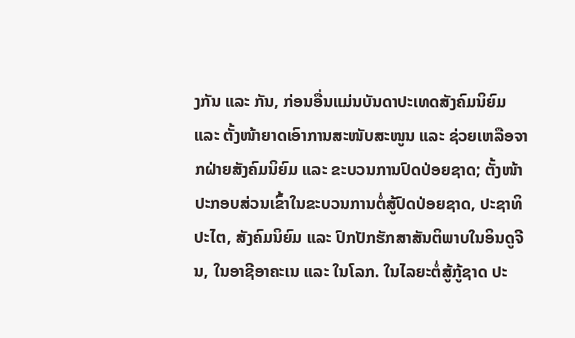ງກັນ ແລະ ກັນ, ກ່ອນອື່ນແມ່ນບັນດາປະເທດສັງຄົມນິຍົມ ແລະ ຕັ້ງໜ້າຍາດເອົາການສະໜັບສະໜູນ ແລະ ຊ່ວຍເຫລືອຈາກຝ່າຍສັງຄົມນິຍົມ ແລະ ຂະບວນການປົດປ່ອຍຊາດ; ຕັ້ງໜ້າປະກອບສ່ວນເຂົ້າໃນຂະບວນການຕໍ່ສູ້ປົດປ່ອຍຊາດ, ປະຊາທິປະໄຕ, ສັງຄົມນິຍົມ ແລະ ປົກປັກຮັກສາສັນຕິພາບໃນອິນດູຈີນ, ໃນອາຊີອາຄະເນ ແລະ ໃນໂລກ. ໃນໄລຍະຕໍ່ສູ້ກູ້ຊາດ ປະ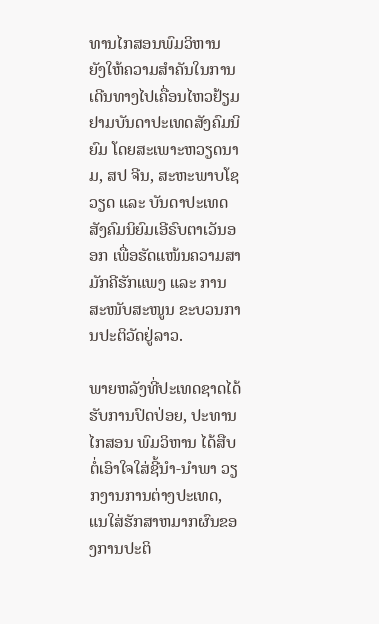ທານໄກສອນພົມວິຫານ ຍັງໃຫ້ຄວາມສໍາຄັນໃນການເດີນທາງໄປເຄື່ອນໄຫວຢ້ຽມ ຢາມບັນດາປະເທດສັງຄົມນິຍົມ ໂດຍສະເພາະຫວຽດນາມ, ສປ ຈີນ, ສະຫະພາບໂຊວຽດ ແລະ ບັນດາປະເທດ ສັງຄົມນິຍົມເອີຣົບຕາເວັນອອກ ເພື່ອຮັດແໜ້ນຄວາມສາມັກຄີຮັກແພງ ແລະ ການສະໜັບສະໜູນ ຂະບວນການປະຕິວັດຢູ່ລາວ.

ພາຍຫລັງທີ່ປະເທດຊາດໄດ້ຮັບການປົດປ່ອຍ, ປະທານ ໄກສອນ ພົມວິຫານ ໄດ້ສືບຕໍ່ເອົາໃຈໃສ່ຊີ້ນໍາ-ນໍາພາ ວຽກງານການຕ່າງປະເທດ, ແນໃສ່ຮັກສາຫມາກຜົນຂອງການປະຕິ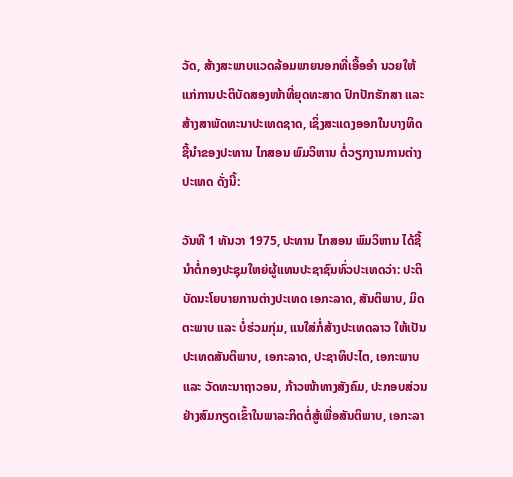ວັດ, ສ້າງສະພາບແວດລ້ອມພາຍນອກທີ່ເອື້ອອຳ ນວຍໃຫ້ແກ່ການປະຕິບັດສອງໜ້າທີ່ຍຸດທະສາດ ປົກປັກຮັກສາ ແລະ ສ້າງສາພັດທະນາປະເທດຊາດ, ເຊິ່ງສະແດງອອກໃນບາງທິດຊີ້ນໍາຂອງປະທານ ໄກສອນ ພົມວິຫານ ຕໍ່ວຽກງານການຕ່າງປະເທດ ດັ່ງນີ້:

ວັນທີ 1 ທັນວາ 1975, ປະທານ ໄກສອນ ພົມວິຫານ ໄດ້ຊີ້ນໍາຕໍ່ກອງປະຊຸມໃຫຍ່ຜູ້ແທນປະຊາຊົນທົ່ວປະເທດວ່າ: ປະຕິບັດນະໂຍບາຍການຕ່າງປະເທດ ເອກະລາດ, ສັນຕິພາບ, ມິດຕະພາບ ແລະ ບໍ່ຮ່ວມກຸ່ມ, ແນໃສ່ກໍ່ສ້າງປະເທດລາວ ໃຫ້ເປັນປະເທດສັນຕິພາບ, ເອກະລາດ, ປະຊາທິປະໄຕ, ເອກະພາບ ແລະ ວັດທະນາຖາວອນ, ກ້າວໜ້າທາງສັງຄົມ, ປະກອບສ່ວນຢ່າງສົມກຽດເຂົ້າໃນພາລະກິດຕໍ່ສູ້ເພື່ອສັນຕິພາບ, ເອກະລາ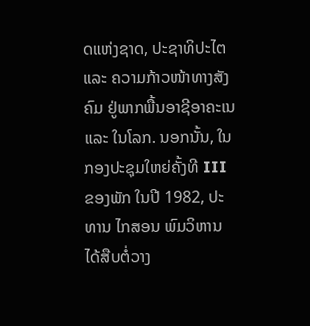ດແຫ່ງຊາດ, ປະຊາທິປະໄຕ ແລະ ຄວາມກ້າວໜ້າທາງສັງຄົມ ຢູ່ພາກພື້ນອາຊີອາຄະເນ ແລະ ໃນໂລກ. ນອກນັ້ນ, ໃນກອງປະຊຸມໃຫຍ່ຄັ້ງທີ III ຂອງພັກ ໃນປີ 1982, ປະທານ ໄກສອນ ພົມວິຫານ ໄດ້ສືບຕໍ່ວາງ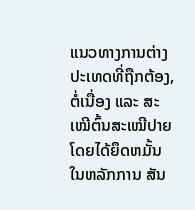ແນວທາງການຕ່າງປະເທດທີ່ຖືກຕ້ອງ, ຕໍ່ເນື່ອງ ແລະ ສະເໝີຕົ້ນສະເໝີປາຍ ໂດຍໄດ້ຍຶດຫມັ້ນໃນຫລັກການ ສັນ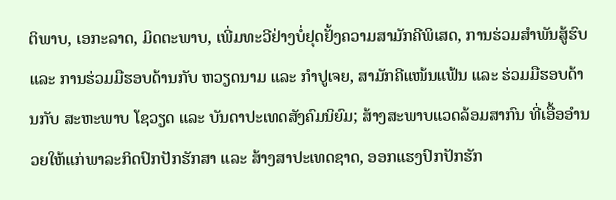ຕິພາບ, ເອກະລາດ, ມິດຕະພາບ, ເພີ່ມທະວີຢ່າງບໍ່ຢຸດຢັ້ງຄວາມສາມັກຄີພິເສດ, ການຮ່ວມສຳພັນສູ້ຮົບ ແລະ ການຮ່ວມມືຮອບດ້ານກັບ ຫວຽດນາມ ແລະ ກຳປູເຈຍ, ສາມັກຄີແໜ້ນແຟ້ນ ແລະ ຮ່ວມມືຮອບດ້ານກັບ ສະຫະພາບ ໂຊວຽດ ແລະ ບັນດາປະເທດສັງຄົມນິຍົມ; ສ້າງສະພາບແວດລ້ອມສາກົນ ທີ່ເອື້ອອໍານວຍໃຫ້ແກ່ພາລະກິດປົກປັກຮັກສາ ແລະ ສ້າງສາປະເທດຊາດ, ອອກແຮງປົກປັກຮັກ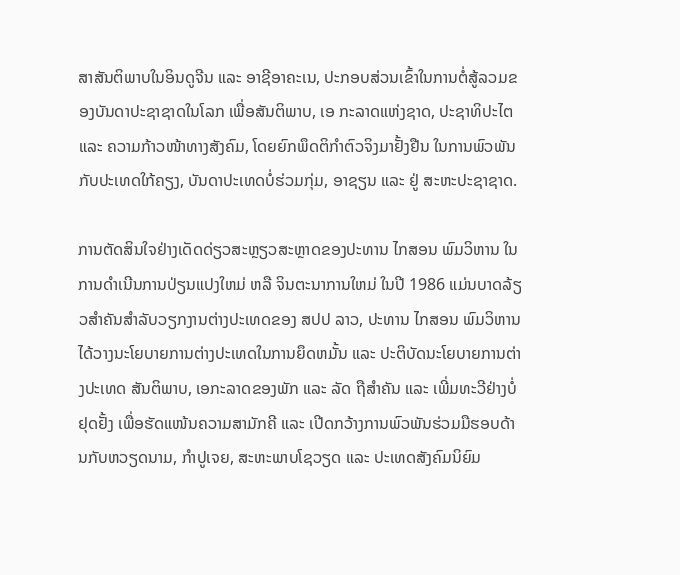ສາສັນຕິພາບໃນອິນດູຈີນ ແລະ ອາຊີອາຄະເນ, ປະກອບສ່ວນເຂົ້າໃນການຕໍ່ສູ້ລວມຂອງບັນດາປະຊາຊາດໃນໂລກ ເພື່ອສັນຕິພາບ, ເອ ກະລາດແຫ່ງຊາດ, ປະຊາທິປະໄຕ ແລະ ຄວາມກ້າວໜ້າທາງສັງຄົມ, ໂດຍຍົກພຶດຕິກຳຕົວຈິງມາຢັ້ງຢືນ ໃນການພົວພັນກັບປະເທດໃກ້ຄຽງ, ບັນດາປະເທດບໍ່ຮ່ວມກຸ່ມ, ອາຊຽນ ແລະ ຢູ່ ສະຫະປະຊາຊາດ.

ການຕັດສິນໃຈຢ່າງເດັດດ່ຽວສະຫຼຽວສະຫຼາດຂອງປະທານ ໄກສອນ ພົມວິຫານ ໃນການດໍາເນີນການປ່ຽນແປງໃຫມ່ ຫລື ຈິນຕະນາການໃຫມ່ ໃນປີ 1986 ແມ່ນບາດລ້ຽວສຳຄັນສຳລັບວຽກງານຕ່າງປະເທດຂອງ ສປປ ລາວ, ປະທານ ໄກສອນ ພົມວິຫານ ໄດ້ວາງນະໂຍບາຍການຕ່າງປະເທດໃນການຍຶດຫມັ້ນ ແລະ ປະຕິບັດນະໂຍບາຍການຕ່າງປະເທດ ສັນຕິພາບ, ເອກະລາດຂອງພັກ ແລະ ລັດ ຖືສຳຄັນ ແລະ ເພີ່ມທະວີຢ່າງບໍ່ຢຸດຢັ້ງ ເພື່ອຮັດແໜ້ນຄວາມສາມັກຄີ ແລະ ເປີດກວ້າງການພົວພັນຮ່ວມມືຮອບດ້ານກັບຫວຽດນາມ, ກໍາປູເຈຍ, ສະຫະພາບໂຊວຽດ ແລະ ປະເທດສັງຄົມນິຍົມ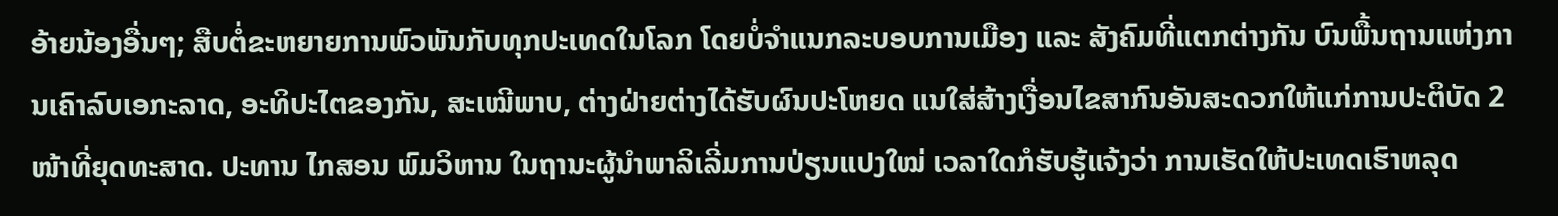ອ້າຍນ້ອງອື່ນໆ; ສືບຕໍ່ຂະຫຍາຍການພົວພັນກັບທຸກປະເທດໃນໂລກ ໂດຍບໍ່ຈຳແນກລະບອບການເມືອງ ແລະ ສັງຄົມທີ່ແຕກຕ່າງກັນ ບົນພື້ນຖານແຫ່ງການເຄົາລົບເອກະລາດ, ອະທິປະໄຕຂອງກັນ, ສະເໝີພາບ, ຕ່າງຝ່າຍຕ່າງໄດ້ຮັບຜົນປະໂຫຍດ ແນໃສ່ສ້າງເງື່ອນໄຂສາກົນອັນສະດວກໃຫ້ແກ່ການປະຕິບັດ 2 ໜ້າທີ່ຍຸດທະສາດ. ປະທານ ໄກສອນ ພົມວິຫານ ໃນຖານະຜູ້ນຳພາລິເລີ່ມການປ່ຽນແປງໃໝ່ ເວລາໃດກໍຮັບຮູ້ແຈ້ງວ່າ ການເຮັດໃຫ້ປະເທດເຮົາຫລຸດ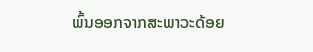ພົ້ນອອກຈາກສະພາວະດ້ອຍ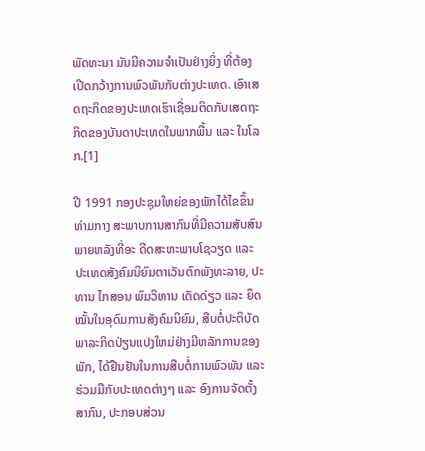ພັດທະນາ ມັນມີຄວາມຈຳເປັນຢ່າງຍິ່ງ ທີ່ຕ້ອງເປີດກວ້າງການພົວພັນກັບຕ່າງປະເທດ. ເອົາເສດຖະກິດຂອງປະເທດເຮົາເຊື່ອມຕິດກັບເສດຖະກິດຂອງບັນດາປະເທດໃນພາກພື້ນ ແລະ ໃນໂລກ.[1]

ປີ 1991 ກອງປະຊຸມໃຫຍ່ຂອງພັກໄດ້ໄຂຂຶ້ນທ່າມກາງ ສະພາບການສາກົນທີ່ມີຄວາມສັບສົນ ພາຍຫລັງທີ່ອະ ດີດສະຫະພາບໂຊວຽດ ແລະ ປະເທດສັງຄົມນິຍົມຕາເວັນຕົກພັງທະລາຍ, ປະທານ ໄກສອນ ພົມວິຫານ ເດັດດ່ຽວ ແລະ ຍຶດໝັ້ນໃນອຸດົມການສັງຄົມນິຍົມ, ສືບຕໍ່ປະຕິບັດພາລະກິດປ່ຽນແປງໃຫມ່ຢ່າງມີຫລັກການຂອງພັກ, ໄດ້ຢືນຢັນໃນການສືບຕໍ່ການພົວພັນ ແລະ ຮ່ວມມືກັບປະເທດຕ່າງໆ ແລະ ອົງການຈັດຕັ້ງສາກົນ, ປະກອບສ່ວນ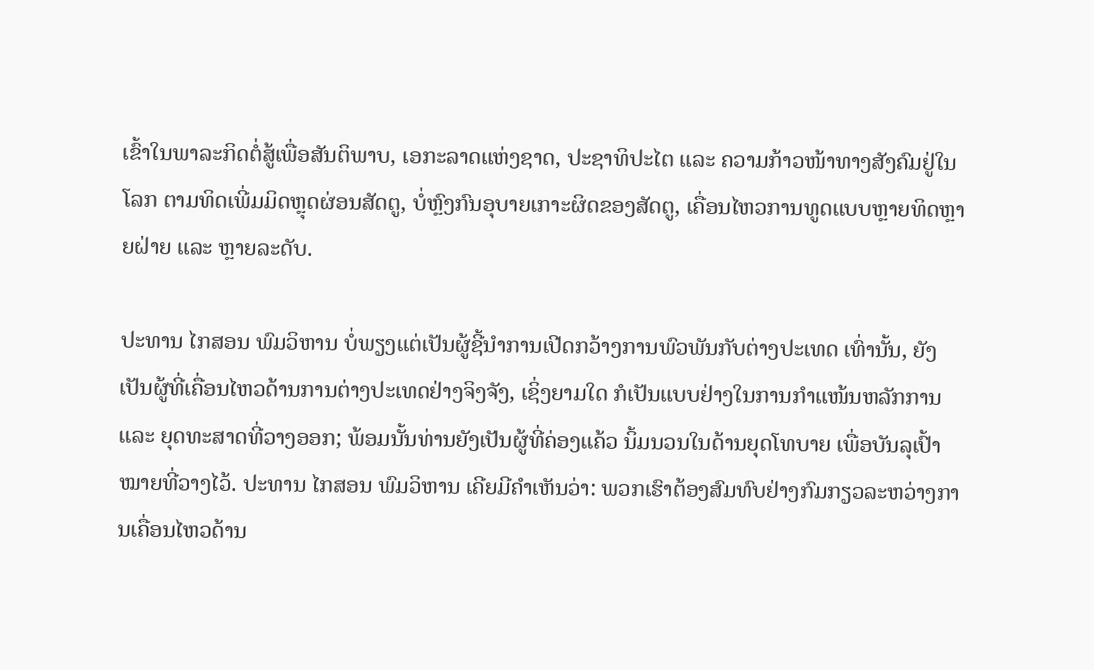ເຂົ້າໃນພາລະກິດຕໍ່ສູ້ເພື່ອສັນຕິພາບ, ເອກະລາດແຫ່ງຊາດ, ປະຊາທິປະໄຕ ແລະ ຄວາມກ້າວໜ້າທາງສັງຄົມຢູ່ໃນໂລກ ຕາມທິດເພີ່ມມິດຫຼຸດຜ່ອນສັດຕູ, ບໍ່ຫຼົງກົນອຸບາຍເກາະຜິດຂອງສັດຕູ, ເຄື່ອນໄຫວການທູດແບບຫຼາຍທິດຫຼາຍຝ່າຍ ແລະ ຫຼາຍລະດັບ.

ປະທານ ໄກສອນ ພົມວິຫານ ບໍ່ພຽງແຕ່ເປັນຜູ້ຊີ້ນຳການເປີດກວ້າງການພົວພັນກັບຕ່າງປະເທດ ເທົ່ານັ້ນ, ຍັງເປັນຜູ້ທີ່ເຄື່ອນໄຫວດ້ານການຕ່າງປະເທດຢ່າງຈິງຈັງ, ເຊິ່ງຍາມໃດ ກໍເປັນແບບຢ່າງໃນການກຳແໜ້ນຫລັກການ ແລະ ຍຸດທະສາດທີ່ວາງອອກ; ພ້ອມນັ້ນທ່ານຍັງເປັນຜູ້ທີ່ຄ່ອງແຄ້ວ ນິ້ມນວນໃນດ້ານຍຸດໂທບາຍ ເພື່ອບັນລຸເປົ້າໝາຍທີ່ວາງໄວ້. ປະທານ ໄກສອນ ພົມວິຫານ ເຄີຍມີຄຳເຫັນວ່າ: ພວກເຮົາຕ້ອງສົມທົບຢ່າງກົມກຽວລະຫວ່າງການເຄື່ອນໄຫວດ້ານ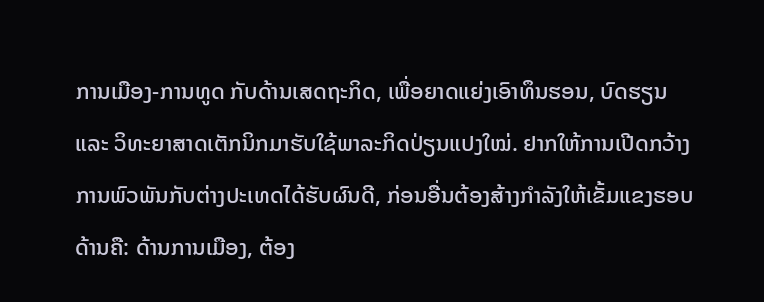ການເມືອງ-ການທູດ ກັບດ້ານເສດຖະກິດ, ເພື່ອຍາດແຍ່ງເອົາທຶນຮອນ, ບົດຮຽນ ແລະ ວິທະຍາສາດເຕັກນິກມາຮັບໃຊ້ພາລະກິດປ່ຽນແປງໃໝ່. ຢາກໃຫ້ການເປີດກວ້າງການພົວພັນກັບຕ່າງປະເທດໄດ້ຮັບຜົນດີ, ກ່ອນອື່ນຕ້ອງສ້າງກຳລັງໃຫ້ເຂັ້ມແຂງຮອບດ້ານຄື: ດ້ານການເມືອງ, ຕ້ອງ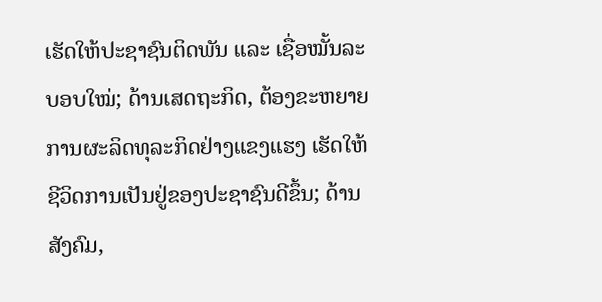ເຮັດໃຫ້ປະຊາຊົນຕິດພັນ ແລະ ເຊື່ອໝັ້ນລະບອບໃໝ່; ດ້ານເສດຖະກິດ, ຕ້ອງຂະຫຍາຍການຜະລິດທຸລະກິດຢ່າງແຂງແຮງ ເຮັດໃຫ້ຊີວິດການເປັນຢູ່ຂອງປະຊາຊົນດີຂຶ້ນ; ດ້ານສັງຄົມ,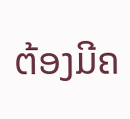ຕ້ອງມີຄ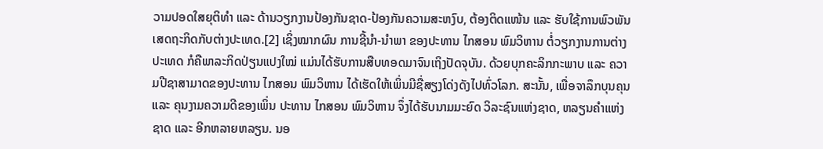ວາມປອດໃສຍຸຕິທຳ ແລະ ດ້ານວຽກງານປ້ອງກັນຊາດ-ປ້ອງກັນຄວາມສະຫງົບ, ຕ້ອງຕິດແໜ້ນ ແລະ ຮັບໃຊ້ການພົວພັນເສດຖະກິດກັບຕ່າງປະເທດ.[2] ເຊິ່ງໝາກຜົນ ການຊີ້ນໍາ-ນໍາພາ ຂອງປະທານ ໄກສອນ ພົມວິຫານ ຕໍ່ວຽກງານການຕ່າງປະເທດ ກໍຄືພາລະກິດປ່ຽນແປງໃໝ່ ແມ່ນໄດ້ຮັບການສືບທອດມາຈົນເຖິງປັດຈຸບັນ. ດ້ວຍບຸກຄະລິກກະພາບ ແລະ ຄວາມປີຊາສາມາດຂອງປະທານ ໄກສອນ ພົມວິຫານ ໄດ້ເຮັດໃຫ້ເພິ່ນມີຊື່ສຽງໂດ່ງດັງໄປທົ່ວໂລກ. ສະນັ້ນ, ເພື່ອຈາລຶກບຸນຄຸນ ແລະ ຄຸນງາມຄວາມດີຂອງເພິ່ນ ປະທານ ໄກສອນ ພົມວິຫານ ຈຶ່ງໄດ້ຮັບນາມມະຍົດ ວິລະຊົນແຫ່ງຊາດ, ຫລຽນຄຳແຫ່ງຊາດ ແລະ ອີກຫລາຍຫລຽນ. ນອ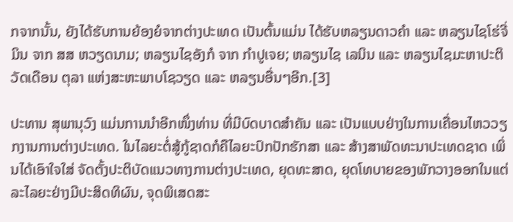ກຈາກນັ້ນ, ຍັງໄດ້ຮັບການຍ້ອງຍໍຈາກຕ່າງປະເທດ ເປັນຕົ້ນແມ່ນ ໄດ້ຮັບຫລຽນດາວຄຳ ແລະ ຫລຽນໄຊໂຮ່ຈີ່ມິນ ຈາກ ສສ ຫວຽດນາມ; ຫລຽນໄຊອັງກໍ ຈາກ ກຳປູເຈຍ; ຫລຽນໄຊ ເລນິນ ແລະ ຫລຽນໄຊມະຫາປະຕິວັດເດືອນ ຕຸລາ ແຫ່ງສະຫະພາບໂຊວຽດ ແລະ ຫລຽນອື່ນໆອີກ.[3]

ປະທານ ສຸພານຸວົງ ແມ່ນການນຳອີກໜຶ່ງທ່ານ ທີ່ມີບົດບາດສຳຄັນ ແລະ ເປັນແບບຢ່າງໃນການເຄື່ອນໄຫວວຽກງານການຕ່າງປະເທດ. ໃນໄລຍະຕໍ່ສູ້ກູ້ຊາດກໍຄືໄລຍະປົກປັກຮັກສາ ແລະ ສ້າງສາພັດທະນາປະເທດຊາດ ເພິ່ນໄດ້ເອົາໃຈໃສ່ ຈັດຕັ້ງປະຕິບັດແນວທາງການຕ່າງປະເທດ, ຍຸດທະສາດ, ຍຸດໂທບາຍຂອງພັກວາງອອກໃນແຕ່ລະໄລຍະຢ່າງມີປະສິດທິຜົນ, ຈຸດພິເສດສະ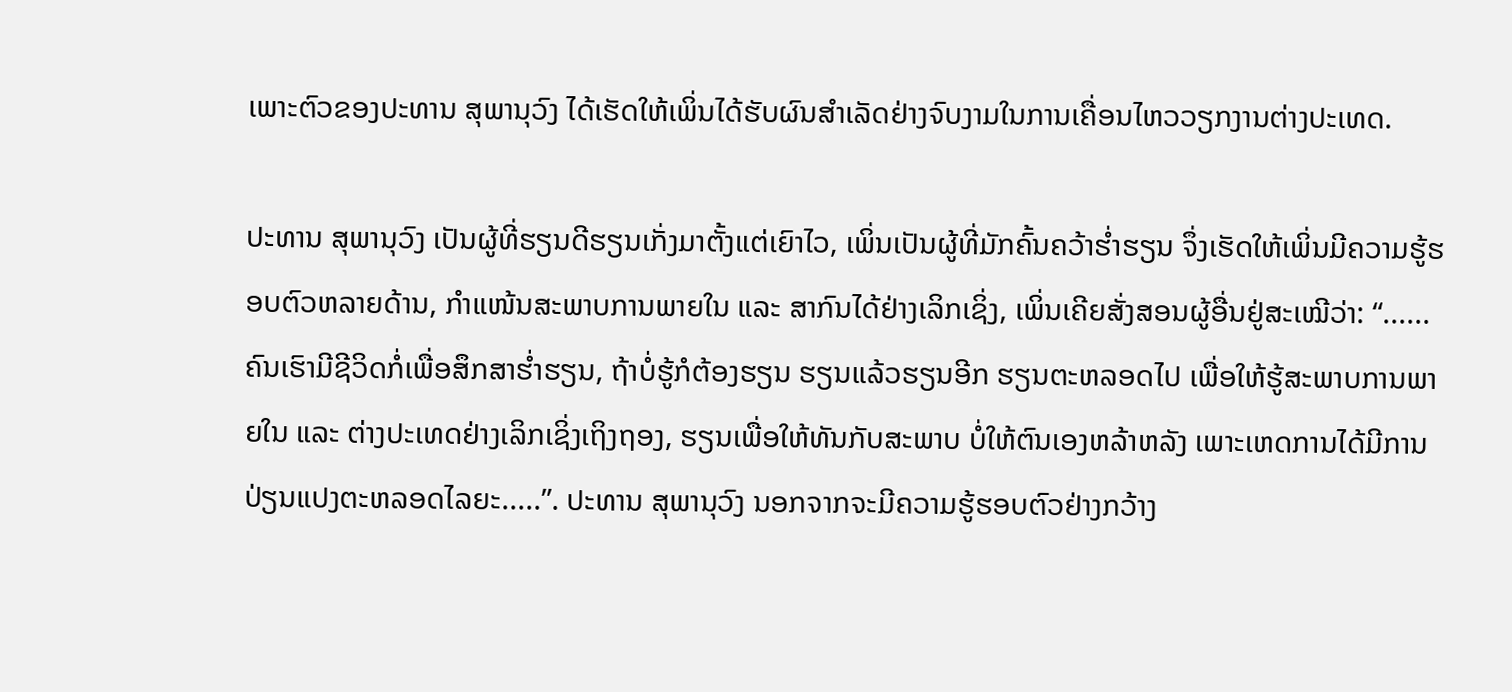ເພາະຕົວຂອງປະທານ ສຸພານຸວົງ ໄດ້ເຮັດໃຫ້ເພິ່ນໄດ້ຮັບຜົນສຳເລັດຢ່າງຈົບງາມໃນການເຄື່ອນໄຫວວຽກງານຕ່າງປະເທດ.

ປະທານ ສຸພານຸວົງ ເປັນຜູ້ທີ່ຮຽນດີຮຽນເກັ່ງມາຕັ້ງແຕ່ເຍົາໄວ, ເພິ່ນເປັນຜູ້ທີ່ມັກຄົ້ນຄວ້າຮໍ່າຮຽນ ຈຶ່ງເຮັດໃຫ້ເພິ່ນມີຄວາມຮູ້ຮອບຕົວຫລາຍດ້ານ, ກໍາແໜ້ນສະພາບການພາຍໃນ ແລະ ສາກົນໄດ້ຢ່າງເລິກເຊິ່ງ, ເພິ່ນເຄີຍສັ່ງສອນຜູ້ອື່ນຢູ່ສະເໝີວ່າ: “......ຄົນເຮົາມີຊີວິດກໍ່ເພື່ອສຶກສາຮໍ່າຮຽນ, ຖ້າບໍ່ຮູ້ກໍຕ້ອງຮຽນ ຮຽນແລ້ວຮຽນອີກ ຮຽນຕະຫລອດໄປ ເພື່ອໃຫ້ຮູ້ສະພາບການພາຍໃນ ແລະ ຕ່າງປະເທດຢ່າງເລິກເຊິ່ງເຖິງຖອງ, ຮຽນເພື່ອໃຫ້ທັນກັບສະພາບ ບໍ່ໃຫ້ຕົນເອງຫລ້າຫລັງ ເພາະເຫດການໄດ້ມີການປ່ຽນແປງຕະຫລອດໄລຍະ.....”. ປະທານ ສຸພານຸວົງ ນອກຈາກຈະມີຄວາມຮູ້ຮອບຕົວຢ່າງກວ້າງ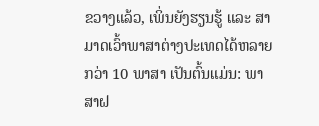ຂວາງແລ້ວ, ເພິ່ນຍັງຮຽນຮູ້ ແລະ ສາມາດເວົ້າພາສາຕ່າງປະເທດໄດ້ຫລາຍກວ່າ 10 ພາສາ ເປັນຕົ້ນແມ່ນ: ພາສາຝ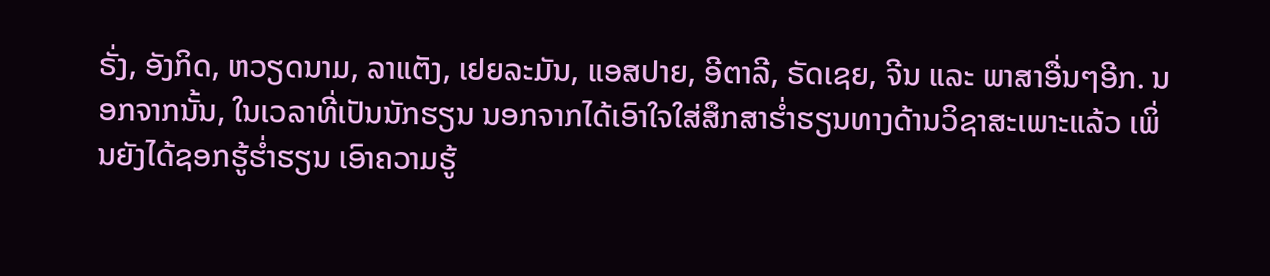ຣັ່ງ, ອັງກິດ, ຫວຽດນາມ, ລາແຕັງ, ເຢຍລະມັນ, ແອສປາຍ, ອີຕາລີ, ຣັດເຊຍ, ຈີນ ແລະ ພາສາອື່ນໆອີກ. ນອກຈາກນັ້ນ, ໃນເວລາທີ່ເປັນນັກຮຽນ ນອກຈາກໄດ້ເອົາໃຈໃສ່ສຶກສາຮ່ຳຮຽນທາງດ້ານວິຊາສະເພາະແລ້ວ ເພິ່ນຍັງໄດ້ຊອກຮູ້ຮໍ່າຮຽນ ເອົາຄວາມຮູ້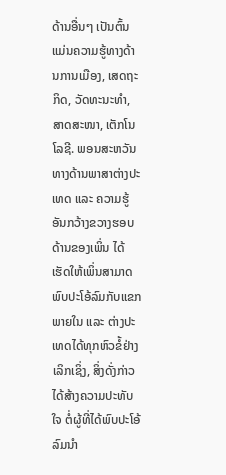ດ້ານອື່ນໆ ເປັນຕົ້ນແມ່ນຄວາມຮູ້ທາງດ້ານການເມືອງ, ເສດຖະກິດ, ວັດທະນະທຳ, ສາດສະໜາ, ເຕັກໂນໂລຊີ. ພອນສະຫວັນທາງດ້ານພາສາຕ່າງປະເທດ ແລະ ຄວາມຮູ້ອັນກວ້າງຂວາງຮອບດ້ານຂອງເພິ່ນ ໄດ້ເຮັດໃຫ້ເພິ່ນສາມາດພົບປະໂອ້ລົມກັບແຂກພາຍໃນ ແລະ ຕ່າງປະເທດໄດ້ທຸກຫົວຂໍ້ຢ່າງເລິກເຊິ່ງ, ສິ່ງດັ່ງກ່າວໄດ້ສ້າງຄວາມປະທັບໃຈ ຕໍ່ຜູ້ທີ່ໄດ້ພົບປະໂອ້ລົມນຳ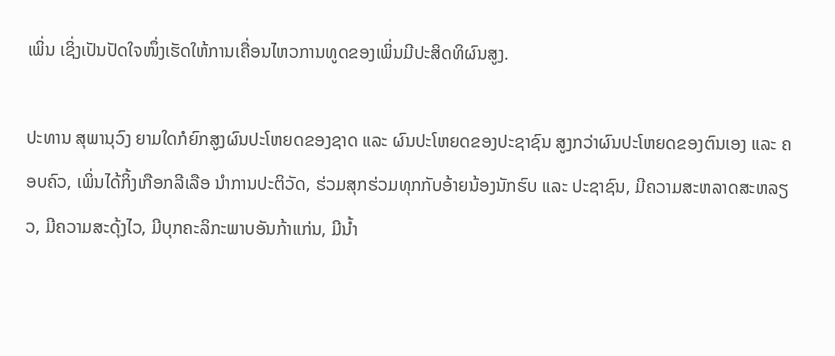ເພິ່ນ ເຊິ່ງເປັນປັດໃຈໜຶ່ງເຮັດໃຫ້ການເຄື່ອນໄຫວການທູດຂອງເພິ່ນມີປະສິດທິຜົນສູງ.

ປະທານ ສຸພານຸວົງ ຍາມໃດກໍຍົກສູງຜົນປະໂຫຍດຂອງຊາດ ແລະ ຜົນປະໂຫຍດຂອງປະຊາຊົນ ສູງກວ່າຜົນປະໂຫຍດຂອງຕົນເອງ ແລະ ຄອບຄົວ, ເພິ່ນໄດ້ກິ້ງເກືອກລີເລືອ ນຳການປະຕິວັດ, ຮ່ວມສຸກຮ່ວມທຸກກັບອ້າຍນ້ອງນັກຮົບ ແລະ ປະຊາຊົນ, ມີຄວາມສະຫລາດສະຫລຽວ, ມີຄວາມສະດຸ້ງໄວ, ມີບຸກຄະລິກະພາບອັນກ້າແກ່ນ, ມີນໍ້າ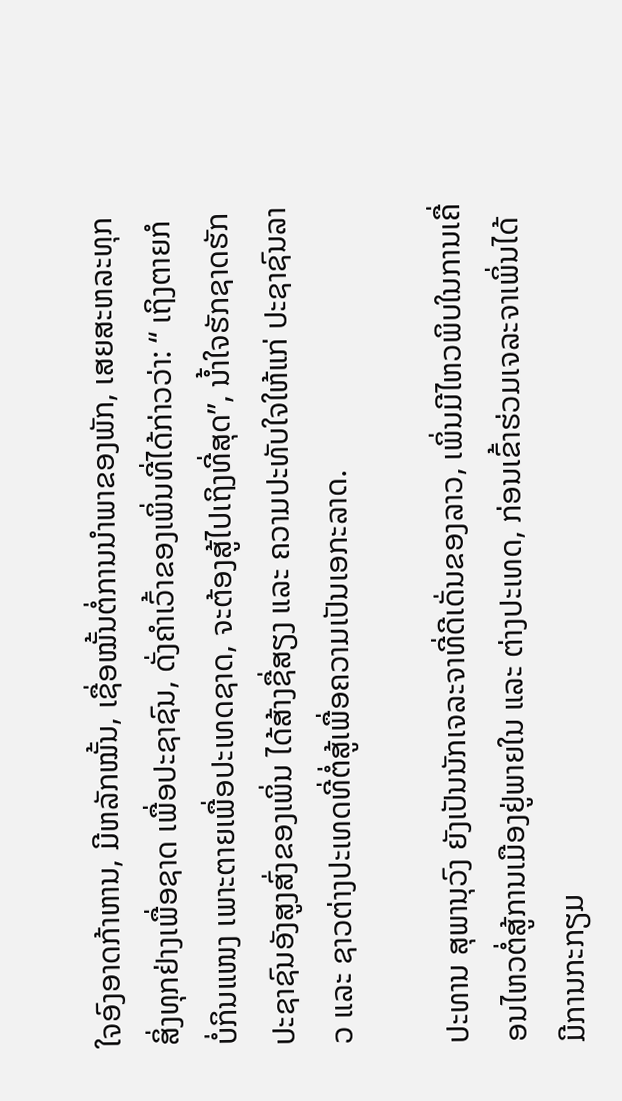ໃຈອົງອາດກ້າຫານ, ມີຫລັກໝັ້ນ, ເຊື່ອໝັ້ນຕໍ່ການນຳພາຂອງພັກ, ເສຍສະຫລະທຸກສິ່ງທຸກຢ່າງເພື່ອຊາດ ເພື່ອປະຊາຊົນ, ດັ່ງຄຳເວົ້າຂອງເພິ່ນທີ່ໄດ້ກ່າວວ່າ: “ ເຖິງຕາຍກໍບໍ່ກິນແໜງ ເພາະຕາຍເພື່ອປະເທດຊາດ, ຈະຕ້ອງສູ້ໄປເຖິງທີ່ສຸດ”, ນໍ້າໃຈຮັກຊາດຮັກປະຊາຊົນອັງສູງສົ່ງຂອງເພິ່ນ ໄດ້ສ້າງຊື່ສຽງ ແລະ ຄວາມປະທັບໃຈໃຫ້ແກ່ ປະຊາຊົນລາວ ແລະ ຊາວຕ່າງປະເທດທີ່ຕໍ່ສູ້ເພື່ອຄວາມເປັນເອກະລາດ.

ປະທານ ສຸພານຸວົງ ຍັງເປັນນັກເຈລະຈາທີ່ດີເດັ່ນຂອງລາວ, ເພິ່ນມີໄຫວພິບໃນການເຄື່ອນໄຫວຕໍ່ສູ້ການເມືອງຢູ່ພາຍໃນ ແລະ ຕ່າງປະເທດ, ກ່ອນເຂົ້າຮ່ວມເຈລະຈາເພິ່ນໄດ້ມີການກະກຽມ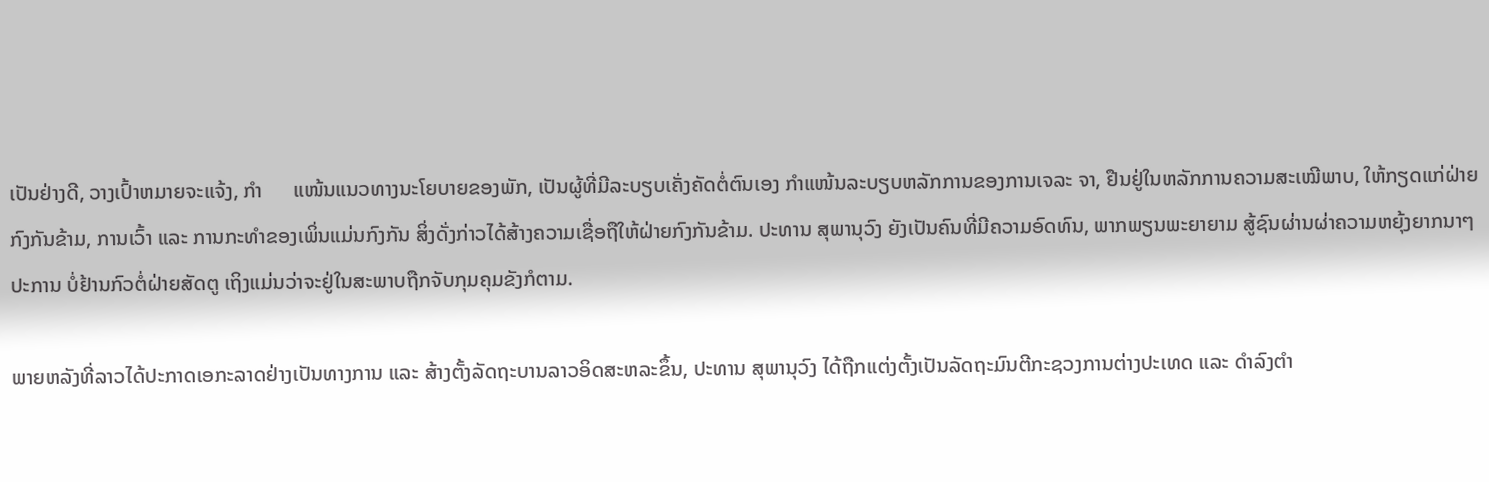ເປັນຢ່າງດີ, ວາງເປົ້າຫມາຍຈະແຈ້ງ, ກຳ      ແໜ້ນແນວທາງນະໂຍບາຍຂອງພັກ, ເປັນຜູ້ທີ່ມີລະບຽບເຄັ່ງຄັດຕໍ່ຕົນເອງ ກໍາແໜ້ນລະບຽບຫລັກການຂອງການເຈລະ ຈາ, ຢືນຢູ່ໃນຫລັກການຄວາມສະເໝີພາບ, ໃຫ້ກຽດແກ່ຝ່າຍກົງກັນຂ້າມ, ການເວົ້າ ແລະ ການກະທໍາຂອງເພິ່ນແມ່ນກົງກັນ ສິ່ງດັ່ງກ່າວໄດ້ສ້າງຄວາມເຊື່ອຖືໃຫ້ຝ່າຍກົງກັນຂ້າມ. ປະທານ ສຸພານຸວົງ ຍັງເປັນຄົນທີ່ມີຄວາມອົດທົນ, ພາກພຽນພະຍາຍາມ ສູ້ຊົນຜ່ານຜ່າຄວາມຫຍຸ້ງຍາກນາໆປະການ ບໍ່ຢ້ານກົວຕໍ່ຝ່າຍສັດຕູ ເຖິງແມ່ນວ່າຈະຢູ່ໃນສະພາບຖືກຈັບກຸມຄຸມຂັງກໍຕາມ.

ພາຍຫລັງທີ່ລາວໄດ້ປະກາດເອກະລາດຢ່າງເປັນທາງການ ແລະ ສ້າງຕັ້ງລັດຖະບານລາວອິດສະຫລະຂຶ້ນ, ປະທານ ສຸພານຸວົງ ໄດ້ຖືກແຕ່ງຕັ້ງເປັນລັດຖະມົນຕີກະຊວງການຕ່າງປະເທດ ແລະ ດໍາລົງຕໍາ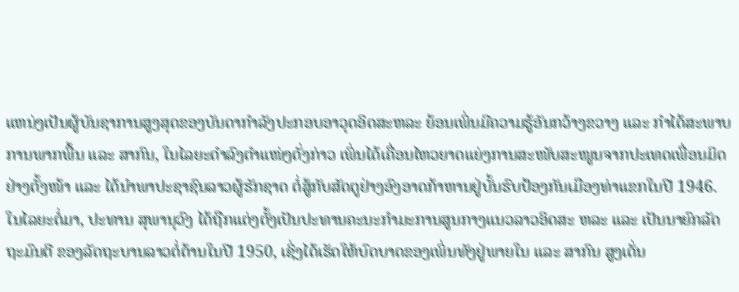ແຫນ່ງເປັນຜູ້ບັນຊາການສູງສຸດຂອງບັນດາກຳລັງປະກອບອາວຸດອິດສະຫລະ ຍ້ອນເພິ່ນມີຄວາມຮູ້ອັນກວ້າງຂວາງ ແລະ ກຳໄດ້ສະພາບການພາກພື້ນ ແລະ ສາກົນ, ໃນໄລຍະດຳລົງຕໍາແໜ່ງດັ່ງກ່າວ ເພິ່ນໄດ້ເຄື່ອນໄຫວຍາດແຍ່ງການສະໜັບສະໜູນຈາກປະເທດເພື່ອນມິດຢ່າງຕັ້ງໜ້າ ແລະ ໄດ້ນຳພາປະຊາຊົນລາວຜູ້ຮັກຊາດ ຕໍ່ສູ້ກັບສັດຕູຢ່າງອົງອາດກ້າຫານຢູ່ບັ້ນຮົບປ້ອງກັນເມືອງທ່າແຂກໃນປີ 1946. ໃນໄລຍະຕໍ່ມາ, ປະທານ ສຸພານຸວົງ ໄດ້ຖືກແຕ່ງຕັ້ງເປັນປະທານຄະນະກໍາມະການສູນກາງແນວລາວອິດສະ ຫລະ ແລະ ເປັນນາຍົກລັດຖະມົນຕີ ຂອງລັດຖະບານລາວຕໍ່ຕ້ານໃນປີ 1950, ເຊິ່ງໄດ້ເຮັດໃຫ້ບົດບາດຂອງເພິ່ນທັງຢູ່ພາຍໃນ ແລະ ສາກົນ ສູງເດັ່ນ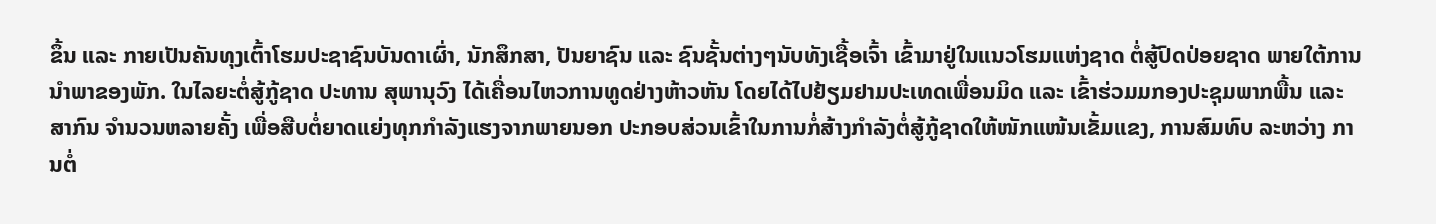ຂຶ້ນ ແລະ ກາຍເປັນຄັນທຸງເຕົ້າໂຮມປະຊາຊົນບັນດາເຜົ່າ, ນັກສຶກສາ, ປັນຍາຊົນ ແລະ ຊົນຊັ້ນຕ່າງໆນັບທັງເຊື້ອເຈົ້າ ເຂົ້າມາຢູ່ໃນແນວໂຮມແຫ່ງຊາດ ຕໍ່ສູ້ປົດປ່ອຍຊາດ ພາຍໃຕ້ການນຳພາຂອງພັກ. ໃນໄລຍະຕໍ່ສູ້ກູ້ຊາດ ປະທານ ສຸພານຸວົງ ໄດ້ເຄື່ອນໄຫວການທູດຢ່າງຫ້າວຫັນ ໂດຍໄດ້ໄປຢ້ຽມຢາມປະເທດເພື່ອນມິດ ແລະ ເຂົ້າຮ່ວມມກອງປະຊຸມພາກພື້ນ ແລະ ສາກົນ ຈຳນວນຫລາຍຄັ້ງ ເພື່ອສືບຕໍ່ຍາດແຍ່ງທຸກກຳລັງແຮງຈາກພາຍນອກ ປະກອບສ່ວນເຂົ້າໃນການກໍ່ສ້າງກຳລັງຕໍ່ສູ້ກູ້ຊາດໃຫ້ໜັກແໜ້ນເຂັ້ມແຂງ, ການສົມທົບ ລະຫວ່າງ ການຕໍ່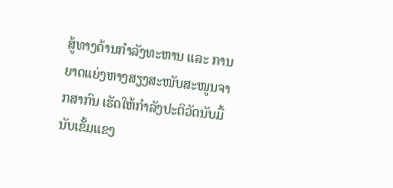ສູ້ທາງດ້ານກຳລັງທະຫານ ແລະ ການຍາດແຍ່ງຫາງສຽງສະໜັບສະໜູນຈາກສາກົນ ເຮັດໃຫ້ກໍາລັງປະຕິວັດນັບມື້ນັບເຂັ້ມແຂງ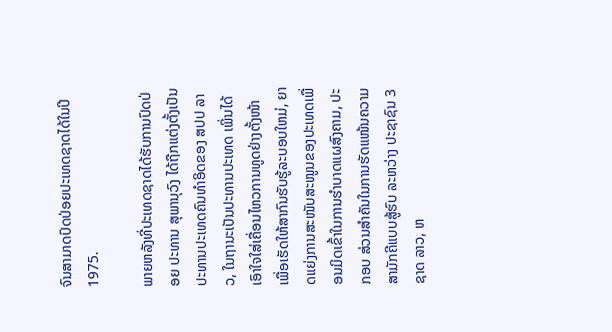ຈົນສາມາດປົດປ່ອຍປະເທດຊາດໄດ້ໃນປີ 1975.

ພາຍຫລັງທີ່ປະເທດຊາດໄດ້ຮັບການປົດປ່ອຍ ປະທານ ສຸພານຸວົງ ໄດ້ຖືກແຕ່ງຕັ້ງເປັນປະທານປະເທດຄົນທໍາອິດຂອງ ສປປ ລາວ, ໃນຖານະເປັນປະທານປະເທດ ເພິ່ນໄດ້ເອົາໃຈໃສ່ເຄື່ອນໄຫວການທູດຢ່າງຕັ້ງໜ້າ ເພື່ອເຮັດໃຫ້ສາກົນຮັບຮູ້ລະບອບໃຫມ່, ຍາດແຍ່ງການສະໜັບສະໜູນຂອງປະເທດເພື່ອນມິດເຂົ້າໃນການຮໍາບາດແຜສົງຄາມ, ປະກອບ ສ່ວນສຳຄັນໃນການຮັດແໜ້ນຄວາມສາມັກຄີແບບສູ້ຮົບ ລະຫວ່າງ ປະຊາຊົນ 3 ຊາດ ລາວ, ຫ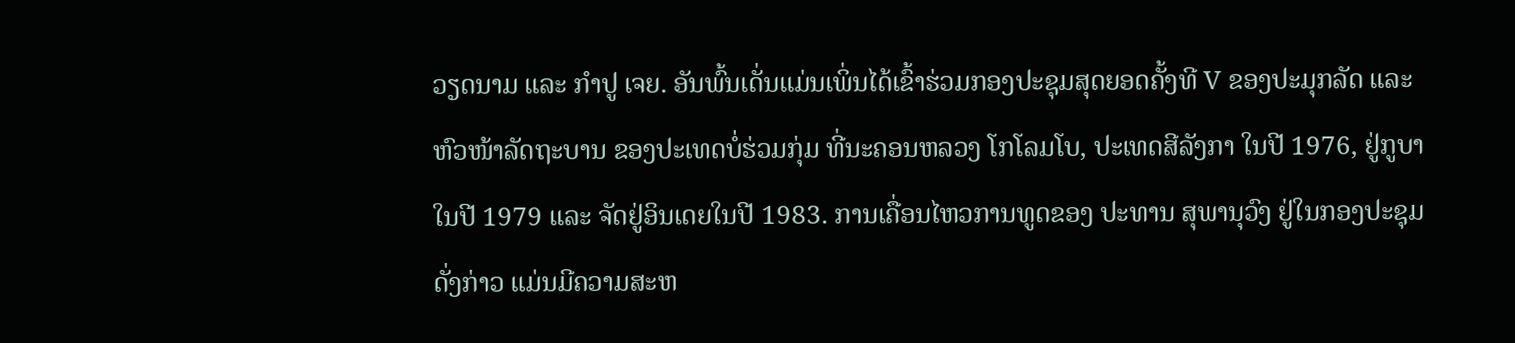ວຽດນາມ ແລະ ກຳປູ ເຈຍ. ອັນພົ້ນເດັ່ນແມ່ນເພິ່ນໄດ້ເຂົ້າຮ່ວມກອງປະຊຸມສຸດຍອດຄັ້ງທີ V ຂອງປະມຸກລັດ ແລະ ຫົວໜ້າລັດຖະບານ ຂອງປະເທດບໍ່ຮ່ວມກຸ່ມ ທີ່ນະຄອນຫລວງ ໂກໂລມໂບ, ປະເທດສີລັງກາ ໃນປີ 1976, ຢູ່ກູບາໃນປີ 1979 ແລະ ຈັດຢູ່ອິນເດຍໃນປີ 1983. ການເຄື່ອນໄຫວການທູດຂອງ ປະທານ ສຸພານຸວົງ ຢູ່ໃນກອງປະຊຸມດັ່ງກ່າວ ແມ່ນມີຄວາມສະຫ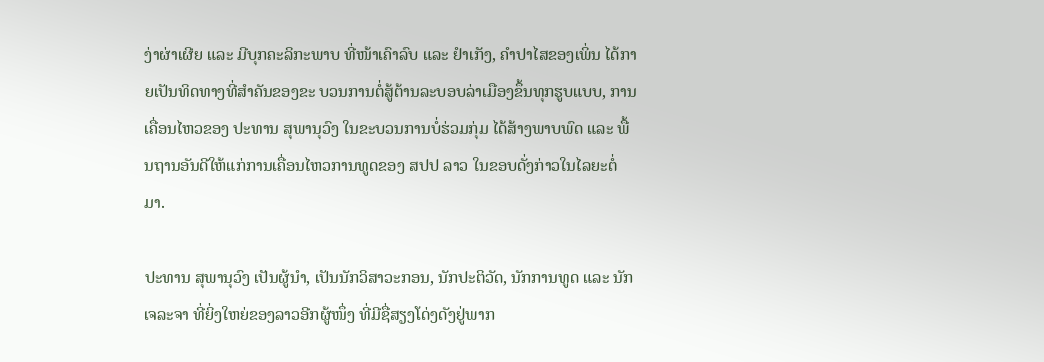ງ່າຜ່າເຜີຍ ແລະ ມີບຸກຄະລິກະພາບ ທີ່ໜ້າເຄົາລົບ ແລະ ຢໍາເກັງ, ຄຳປາໄສຂອງເພິ່ນ ໄດ້ກາຍເປັນທິດທາງທີ່ສໍາຄັນຂອງຂະ ບວນການຕໍ່ສູ້ຕ້ານລະບອບລ່າເມືອງຂຶ້ນທຸກຮູບແບບ, ການເຄື່ອນໄຫວຂອງ ປະທານ ສຸພານຸວົງ ໃນຂະບວນການບໍ່ຮ່ວມກຸ່ມ ໄດ້ສ້າງພາບພົດ ແລະ ພື້ນຖານອັນດີໃຫ້ແກ່ການເຄື່ອນໄຫວການທູດຂອງ ສປປ ລາວ ໃນຂອບດັ່ງກ່າວໃນໄລຍະຕໍ່ມາ.

ປະທານ ສຸພານຸວົງ ເປັນຜູ້ນໍາ, ເປັນນັກວິສາວະກອນ, ນັກປະຕິວັດ, ນັກການທູດ ແລະ ນັກເຈລະຈາ ທີ່ຍິ່ງໃຫຍ່ຂອງລາວອີກຜູ້ໜຶ່ງ ທີ່ມີຊື່ສຽງໂດ່ງດັງຢູ່ພາກ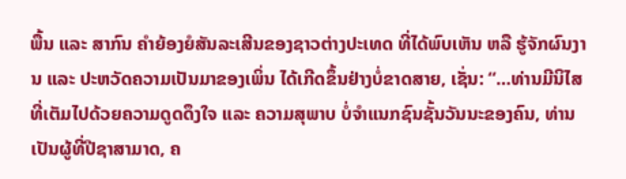ພື້ນ ແລະ ສາກົນ ຄຳຍ້ອງຍໍສັນລະເສີນຂອງຊາວຕ່າງປະເທດ ທີ່ໄດ້ພົບເຫັນ ຫລື ຮູ້ຈັກຜົນງານ ແລະ ປະຫວັດຄວາມເປັນມາຂອງເພິ່ນ ໄດ້ເກີດຂຶ້ນຢ່າງບໍ່ຂາດສາຍ, ເຊັ່ນ: “...ທ່ານມີນິໄສທີ່ເຕັມໄປດ້ວຍຄວາມດູດດຶງໃຈ ແລະ ຄວາມສຸພາບ ບໍ່ຈຳແນກຊົນຊັ້ນວັນນະຂອງຄົນ, ທ່ານເປັນຜູ້ທີ່ປີຊາສາມາດ, ຄ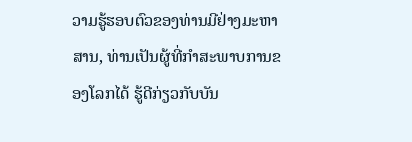ວາມຮູ້ຮອບຕົວຂອງທ່ານມີຢ່າງມະຫາສານ, ທ່ານເປັນຜູ້ທີ່ກຳສະພາບການຂອງໂລກໄດ້ ຮູ້ດີກ່ຽວກັບບັນ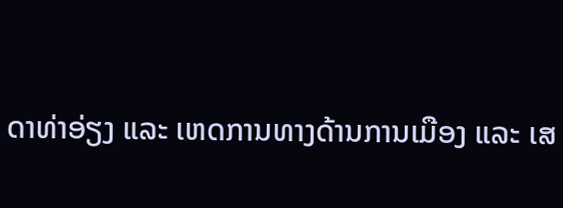ດາທ່າອ່ຽງ ແລະ ເຫດການທາງດ້ານການເມືອງ ແລະ ເສ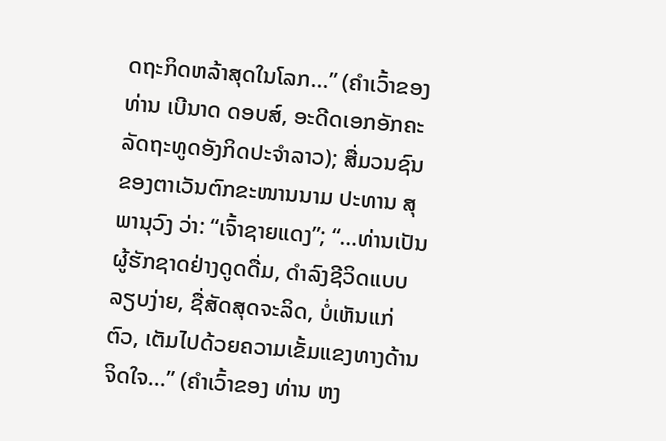ດຖະກິດຫລ້າສຸດໃນໂລກ...” (ຄໍາເວົ້າຂອງ ທ່ານ ເບີນາດ ດອບສ໌, ອະດີດເອກອັກຄະລັດຖະທູດອັງກິດປະຈຳລາວ); ສື່ມວນຊົນຂອງຕາເວັນຕົກຂະໜານນາມ ປະທານ ສຸພານຸວົງ ວ່າ: “ເຈົ້າຊາຍແດງ”; “…ທ່ານເປັນຜູ້ຮັກຊາດຢ່າງດູດດື່ມ, ດຳລົງຊີວິດແບບລຽບງ່າຍ, ຊື່ສັດສຸດຈະລິດ, ບໍ່ເຫັນແກ່ຕົວ, ເຕັມໄປດ້ວຍຄວາມເຂັ້ມແຂງທາງດ້ານຈິດໃຈ...” (ຄໍາເວົ້າຂອງ ທ່ານ ຫງ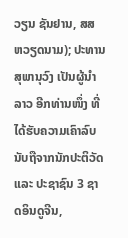ວຽນ ຊັນຢານ, ສສ ຫວຽດນາມ); ປະທານ ສຸພານຸວົງ ເປັນຜູ້ນໍາລາວ ອີກທ່ານໜຶ່ງ ທີ່ໄດ້ຮັບຄວາມເຄົາລົບນັບຖືຈາກນັກປະຕິວັດ ແລະ ປະຊາຊົນ 3 ຊາດອິນດູຈີນ,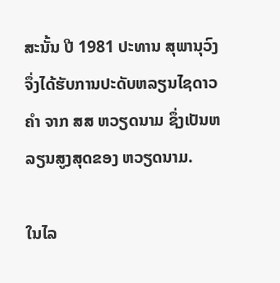ສະນັ້ນ ປີ 1981 ປະທານ ສຸພານຸວົງ ຈຶ່ງໄດ້ຮັບການປະດັບຫລຽນໄຊດາວຄຳ ຈາກ ສສ ຫວຽດນາມ ຊຶ່ງເປັນຫລຽນສູງສຸດຂອງ ຫວຽດນາມ.

ໃນໄລ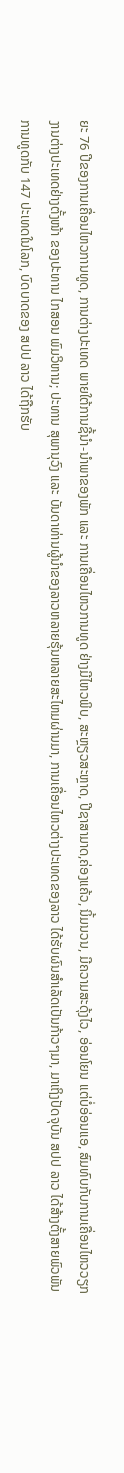ຍະ 76 ປີຂອງການເຄື່ອນໄຫວການທູດ, ການຕ່າງປະເທດ ພາຍໃຕ້ການຊີ້ນໍາ-ນຳພາຂອງພັກ ແລະ ການເຄື່ອນໄຫວການທູດ ຢ່າງມີໄຫວພິບ, ສະຫຼຽວສະຫຼາດ, ປີຊາສາມາດ,ຄ່ອງແຄ້ວ, ນິ້ມນວນ, ມີຄວາມສະດຸ້ງໄວ, ອ່ອນໂຍນ ແຕ່ບໍ່ອ່ອນແອ, ສົມທົບກັບການເຄື່ອນໄຫວວຽກງານຕ່າງປະເທດຢ່າງຕັ້ງໜ້າ ຂອງປະທານ ໄກສອນ ພົມວິຫານ; ປະທານ ສຸພານຸວົງ ແລະ ບັນດາທ່ານຜູ້ນໍາຂອງລາວຫລາຍຮຸ້ນຫລາຍສະໄຫມຜ່ານມາ, ການເຄື່ອນໄຫວຕ່າງປະເທດຂອງລາວ ໄດ້ຮັບຜົນສຳເລັດເປັນກ້າວໆມາ, ມາເຖິງປັດຈຸບັນ ສປປ ລາວ ໄດ້ສ້າງຕັ້ງສາຍພົວພັນການທູດກັບ 147 ປະເທດໃນໂລກ, ບົດບາດຂອງ ສປປ ລາວ ໄດ້ຖືກຮັບ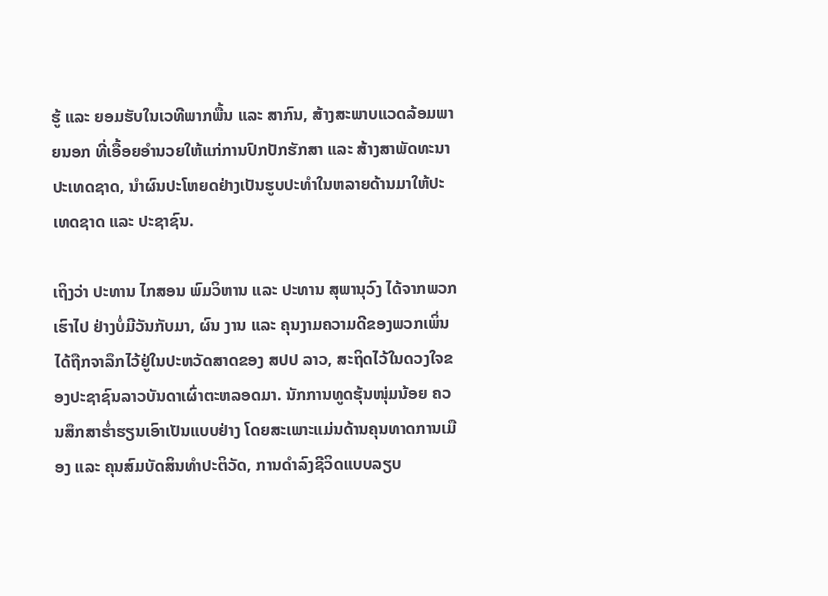ຮູ້ ແລະ ຍອມຮັບໃນເວທີພາກພື້ນ ແລະ ສາກົນ, ສ້າງສະພາບແວດລ້ອມພາຍນອກ ທີ່ເອື້ອຍອຳນວຍໃຫ້ແກ່ການປົກປັກຮັກສາ ແລະ ສ້າງສາພັດທະນາປະເທດຊາດ, ນຳຜົນປະໂຫຍດຢ່າງເປັນຮູບປະທຳໃນຫລາຍດ້ານມາໃຫ້ປະເທດຊາດ ແລະ ປະຊາຊົນ.

ເຖິງວ່າ ປະທານ ໄກສອນ ພົມວິຫານ ແລະ ປະທານ ສຸພານຸວົງ ໄດ້ຈາກພວກເຮົາໄປ ຢ່າງບໍ່ມີວັນກັບມາ, ຜົນ ງານ ແລະ ຄຸນງາມຄວາມດີຂອງພວກເພິ່ນ ໄດ້ຖືກຈາລຶກໄວ້ຢູ່ໃນປະຫວັດສາດຂອງ ສປປ ລາວ, ສະຖິດໄວ້ໃນດວງໃຈຂອງປະຊາຊົນລາວບັນດາເຜົ່າຕະຫລອດມາ. ນັກການທູດຮຸ້ນໜຸ່ມນ້ອຍ ຄວນສຶກສາຮໍ່າຮຽນເອົາເປັນແບບຢ່າງ ໂດຍສະເພາະແມ່ນດ້ານຄຸນທາດການເມືອງ ແລະ ຄຸນສົມບັດສິນທຳປະຕິວັດ, ການດຳລົງຊີວິດແບບລຽບ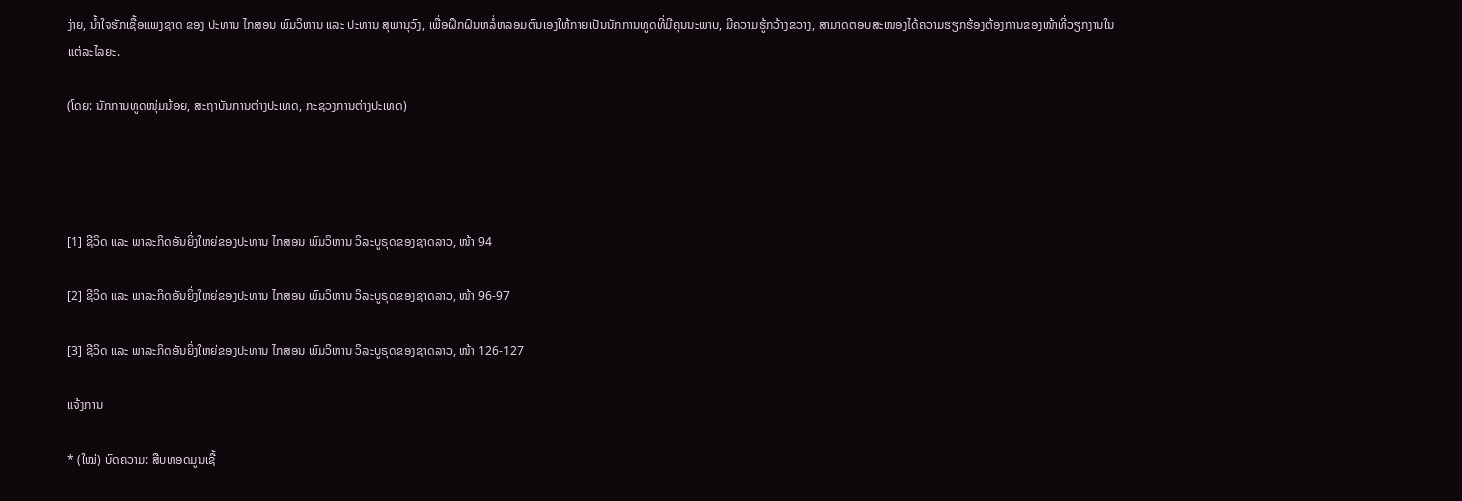ງ່າຍ, ນໍ້າໃຈຮັກເຊື້ອແພງຊາດ ຂອງ ປະທານ ໄກສອນ ພົມວິຫານ ແລະ ປະທານ ສຸພານຸວົງ, ເພື່ອຝຶກຝົນຫລໍ່ຫລອມຕົນເອງໃຫ້ກາຍເປັນນັກການທູດທີ່ມີຄຸນນະພາບ, ມີຄວາມຮູ້ກວ້າງຂວາງ, ສາມາດຕອບສະໜອງໄດ້ຄວາມຮຽກຮ້ອງຕ້ອງການຂອງໜ້າທີ່ວຽກງານໃນແຕ່ລະໄລຍະ.

(ໂດຍ: ນັກການທູດໜຸ່ມນ້ອຍ, ສະຖາບັນການຕ່າງປະເທດ, ກະຊວງການຕ່າງປະເທດ)




[1] ຊີວິດ ແລະ ພາລະກິດອັນຍິ່ງໃຫຍ່ຂອງປະທານ ໄກສອນ ພົມວິຫານ ວິລະບູຣຸດຂອງຊາດລາວ, ໜ້າ 94

[2] ຊີວິດ ແລະ ພາລະກິດອັນຍິ່ງໃຫຍ່ຂອງປະທານ ໄກສອນ ພົມວິຫານ ວິລະບູຣຸດຂອງຊາດລາວ, ໜ້າ 96-97

[3] ຊີວິດ ແລະ ພາລະກິດອັນຍິ່ງໃຫຍ່ຂອງປະທານ ໄກສອນ ພົມວິຫານ ວິລະບູຣຸດຂອງຊາດລາວ, ໜ້າ 126-127

ແຈ້ງການ

* (ໃໝ່) ບົດຄວາມ: ສືບທອດມູນເຊື້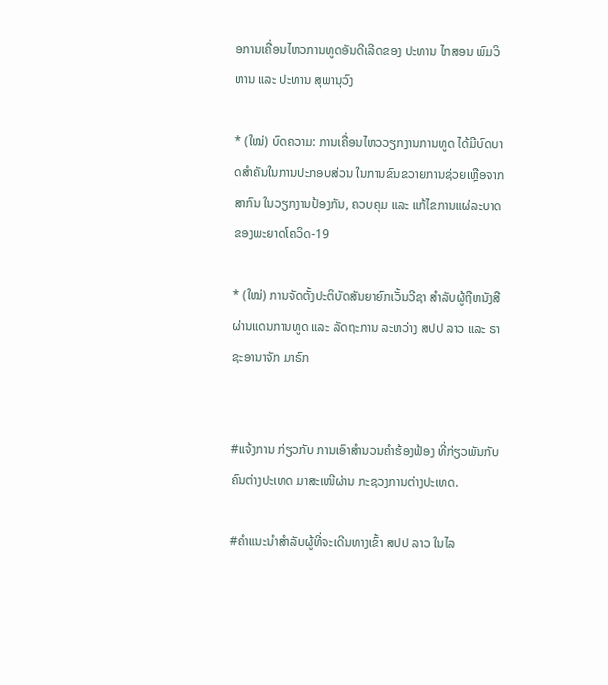ອການເຄື່ອນໄຫວການທູດອັນດີເລີດຂອງ ປະທານ ໄກສອນ ພົມວິຫານ ແລະ ປະທານ ສຸພານຸວົງ

* (ໃໝ່) ບົດຄວາມ: ການເຄື່ອນໄຫວວຽກງານການທູດ ໄດ້ມີບົດບາດສຳຄັນໃນການປະກອບສ່ວນ ໃນການຂົນຂວາຍການຊ່ວຍເຫຼືອຈາກສາກົນ ໃນວຽກງານປ້ອງກັນ, ຄວບຄຸມ ແລະ ແກ້ໄຂການແຜ່ລະບາດຂອງພະຍາດໂຄວິດ-19

* (ໃໝ່) ການຈັດຕັ້ງປະຕິບັດສັນຍາຍົກເວັ້ນວີຊາ ສຳລັບຜູ້ຖືຫນັງສືຜ່ານແດນການທູດ ແລະ ລັດຖະການ ລະຫວ່າງ ສປປ ລາວ ແລະ ຣາຊະອານາຈັກ ມາຣົກ


#ແຈ້ງການ ກ່ຽວກັບ ການເອົາສຳນວນຄຳຮ້ອງຟ້ອງ ທີ່ກ່ຽວພັນກັບຄົນຕ່າງປະເທດ ມາສະເໜີຜ່ານ ກະຊວງການຕ່າງປະເທດ.

#ຄຳແນະນຳສຳລັບຜູ້ທີ່ຈະເດີນທາງເຂົ້າ ສປປ ລາວ ໃນໄລ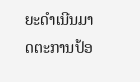ຍະດຳເນີນມາດຕະການປ້ອ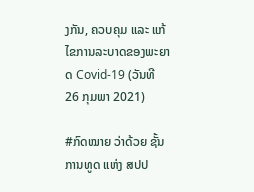ງກັນ, ຄວບຄຸມ ແລະ ແກ້ໄຂການລະບາດຂອງພະຍາດ Covid-19 (ວັນທີ 26 ກຸມພາ 2021)

#ກົດໝາຍ ວ່າດ້ວຍ ຊັ້ນການທູດ ແຫ່ງ ສປປ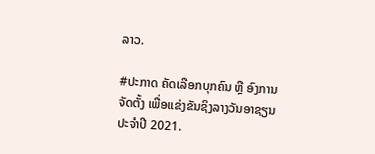ລາວ.

#ປະກາດ ຄັດເລືອກບຸກຄົນ ຫຼື ອົງການຈັດຕັ້ງ ເພື່ອແຂ່ງຂັນຊິງລາງວັນອາຊຽນ ປະຈຳປີ 2021.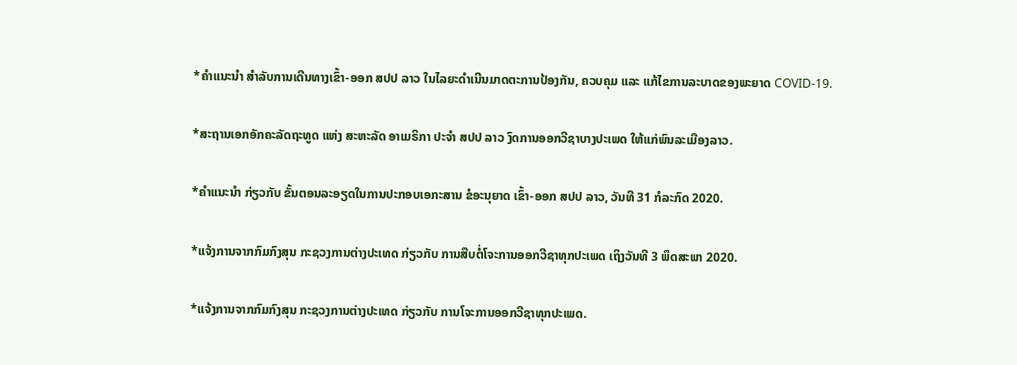*ຄຳແນະນຳ ສຳລັບການເດີນທາງເຂົ້າ-ອອກ ສປປ ລາວ ໃນໄລຍະດຳເນີນມາດຕະການປ້ອງກັນ, ຄວບຄຸມ ແລະ ແກ້ໄຂການລະບາດຂອງພະຍາດ COVID-19.

*ສະຖານເອກອັກຄະລັດຖະທູດ ແຫ່ງ ສະຫະລັດ ອາເມຣິກາ ປະຈຳ ສປປ ລາວ ງົດການອອກວີຊາບາງປະເພດ ໃຫ້ແກ່ພົນລະເມືອງລາວ.

*ຄໍາແນະນໍາ ກ່ຽວກັບ ຂັ້ນຕອນລະອຽດໃນການປະກອບເອກະສານ ຂໍອະນຸຍາດ ເຂົ້າ-ອອກ ສປປ ລາວ, ວັນທີ 31 ກໍລະກົດ 2020.

*ແຈ້ງການຈາກກົມກົງສຸນ ກະຊວງການຕ່າງປະເທດ ກ່ຽວກັບ ການສືບຕໍ່ໂຈະການອອກວີຊາທຸກປະເພດ ເຖິງວັນທີ 3 ພຶດສະພາ 2020.

*ແຈ້ງການຈາກກົມກົງສຸນ ກະຊວງການຕ່າງປະເທດ ກ່ຽວກັບ ການໂຈະການອອກວີຊາທຸກປະເພດ.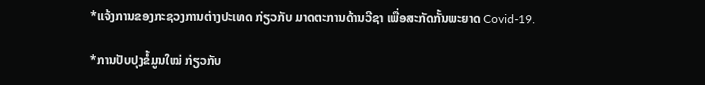*ແຈ້ງການຂອງກະຊວງການຕ່າງປະເທດ ກ່ຽວກັບ ມາດຕະການດ້ານວີຊາ ເພື່ອສະກັດກັ້ນພະຍາດ Covid-19.

*ການປັບປຸງຂໍ້ມູນໃໝ່ ກ່ຽວກັບ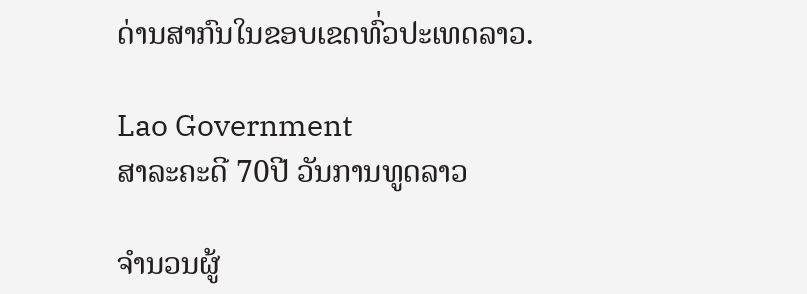ດ່ານສາກົນໃນຂອບເຂດທົ່ວປະເທດລາວ.

Lao Government
ສາລະຄະດີ 70ປີ ວັນການທູດລາວ

ຈຳນວນຜູ້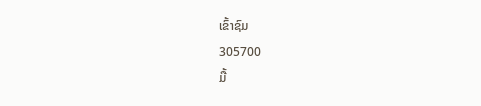ເຂົ້າຊົມ
305700
ມື້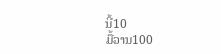ນີ້10
ມື້ວານ100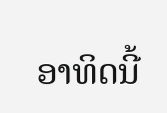ອາທິດນີ້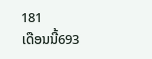181
ເດືອນນີ້693